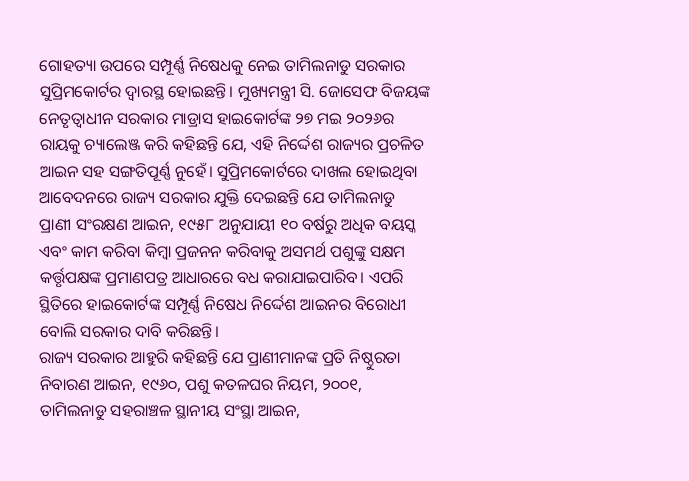ଗୋହତ୍ୟା ଉପରେ ସମ୍ପୂର୍ଣ୍ଣ ନିଷେଧକୁ ନେଇ ତାମିଲନାଡୁ ସରକାର ସୁପ୍ରିମକୋର୍ଟର ଦ୍ୱାରସ୍ଥ ହୋଇଛନ୍ତି। ମୁଖ୍ୟମନ୍ତ୍ରୀ ସି. ଜୋସେଫ ବିଜୟଙ୍କ ନେତୃତ୍ୱାଧୀନ ସରକାର ମାଡ୍ରାସ ହାଇକୋର୍ଟଙ୍କ ୨୭ ମଇ ୨୦୨୬ର ରାୟକୁ ଚ୍ୟାଲେଞ୍ଜ କରି କହିଛନ୍ତି ଯେ, ଏହି ନିର୍ଦ୍ଦେଶ ରାଜ୍ୟର ପ୍ରଚଳିତ ଆଇନ ସହ ସଙ୍ଗତିପୂର୍ଣ୍ଣ ନୁହେଁ। ସୁପ୍ରିମକୋର୍ଟରେ ଦାଖଲ ହୋଇଥିବା ଆବେଦନରେ ରାଜ୍ୟ ସରକାର ଯୁକ୍ତି ଦେଇଛନ୍ତି ଯେ ତାମିଲନାଡୁ ପ୍ରାଣୀ ସଂରକ୍ଷଣ ଆଇନ, ୧୯୫୮ ଅନୁଯାୟୀ ୧୦ ବର୍ଷରୁ ଅଧିକ ବୟସ୍କ ଏବଂ କାମ କରିବା କିମ୍ବା ପ୍ରଜନନ କରିବାକୁ ଅସମର୍ଥ ପଶୁଙ୍କୁ ସକ୍ଷମ କର୍ତ୍ତୃପକ୍ଷଙ୍କ ପ୍ରମାଣପତ୍ର ଆଧାରରେ ବଧ କରାଯାଇପାରିବ। ଏପରି ସ୍ଥିତିରେ ହାଇକୋର୍ଟଙ୍କ ସମ୍ପୂର୍ଣ୍ଣ ନିଷେଧ ନିର୍ଦ୍ଦେଶ ଆଇନର ବିରୋଧୀ ବୋଲି ସରକାର ଦାବି କରିଛନ୍ତି।
ରାଜ୍ୟ ସରକାର ଆହୁରି କହିଛନ୍ତି ଯେ ପ୍ରାଣୀମାନଙ୍କ ପ୍ରତି ନିଷ୍ଠୁରତା ନିବାରଣ ଆଇନ, ୧୯୬୦, ପଶୁ କତଳଘର ନିୟମ, ୨୦୦୧, ତାମିଲନାଡୁ ସହରାଞ୍ଚଳ ସ୍ଥାନୀୟ ସଂସ୍ଥା ଆଇନ,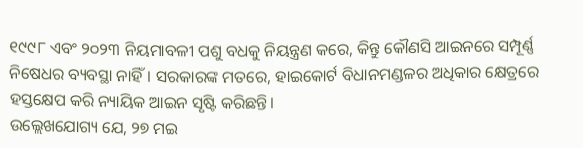୧୯୯୮ ଏବଂ ୨୦୨୩ ନିୟମାବଳୀ ପଶୁ ବଧକୁ ନିୟନ୍ତ୍ରଣ କରେ, କିନ୍ତୁ କୌଣସି ଆଇନରେ ସମ୍ପୂର୍ଣ୍ଣ ନିଷେଧର ବ୍ୟବସ୍ଥା ନାହିଁ। ସରକାରଙ୍କ ମତରେ, ହାଇକୋର୍ଟ ବିଧାନମଣ୍ଡଳର ଅଧିକାର କ୍ଷେତ୍ରରେ ହସ୍ତକ୍ଷେପ କରି ନ୍ୟାୟିକ ଆଇନ ସୃଷ୍ଟି କରିଛନ୍ତି।
ଉଲ୍ଲେଖଯୋଗ୍ୟ ଯେ, ୨୭ ମଇ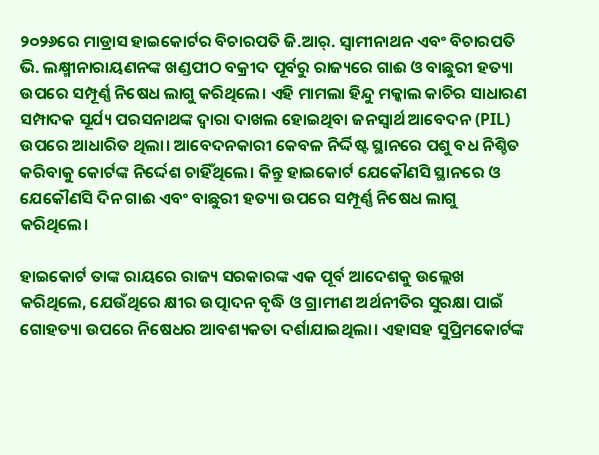୨୦୨୬ରେ ମାଡ୍ରାସ ହାଇକୋର୍ଟର ବିଚାରପତି ଜି.ଆର୍. ସ୍ୱାମୀନାଥନ ଏବଂ ବିଚାରପତି ଭି. ଲକ୍ଷ୍ମୀନାରାୟଣନଙ୍କ ଖଣ୍ଡପୀଠ ବକ୍ରୀଦ ପୂର୍ବରୁ ରାଜ୍ୟରେ ଗାଈ ଓ ବାଛୁରୀ ହତ୍ୟା ଉପରେ ସମ୍ପୂର୍ଣ୍ଣ ନିଷେଧ ଲାଗୁ କରିଥିଲେ। ଏହି ମାମଲା ହିନ୍ଦୁ ମକ୍କାଲ କାଚିର ସାଧାରଣ ସମ୍ପାଦକ ସୂର୍ଯ୍ୟ ପରସନାଥଙ୍କ ଦ୍ୱାରା ଦାଖଲ ହୋଇଥିବା ଜନସ୍ୱାର୍ଥ ଆବେଦନ (PIL) ଉପରେ ଆଧାରିତ ଥିଲା। ଆବେଦନକାରୀ କେବଳ ନିର୍ଦ୍ଦିଷ୍ଟ ସ୍ଥାନରେ ପଶୁ ବଧ ନିଶ୍ଚିତ କରିବାକୁ କୋର୍ଟଙ୍କ ନିର୍ଦ୍ଦେଶ ଚାହିଁଥିଲେ। କିନ୍ତୁ ହାଇକୋର୍ଟ ଯେକୌଣସି ସ୍ଥାନରେ ଓ ଯେକୌଣସି ଦିନ ଗାଈ ଏବଂ ବାଛୁରୀ ହତ୍ୟା ଉପରେ ସମ୍ପୂର୍ଣ୍ଣ ନିଷେଧ ଲାଗୁ କରିଥିଲେ।

ହାଇକୋର୍ଟ ତାଙ୍କ ରାୟରେ ରାଜ୍ୟ ସରକାରଙ୍କ ଏକ ପୂର୍ବ ଆଦେଶକୁ ଉଲ୍ଲେଖ କରିଥିଲେ, ଯେଉଁଥିରେ କ୍ଷୀର ଉତ୍ପାଦନ ବୃଦ୍ଧି ଓ ଗ୍ରାମୀଣ ଅର୍ଥନୀତିର ସୁରକ୍ଷା ପାଇଁ ଗୋହତ୍ୟା ଉପରେ ନିଷେଧର ଆବଶ୍ୟକତା ଦର୍ଶାଯାଇଥିଲା। ଏହାସହ ସୁପ୍ରିମକୋର୍ଟଙ୍କ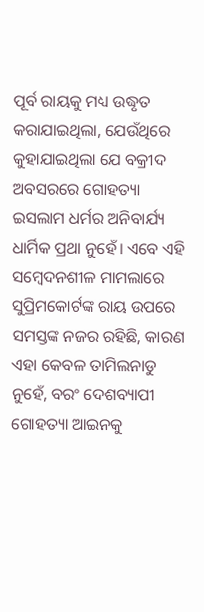ପୂର୍ବ ରାୟକୁ ମଧ୍ୟ ଉଦ୍ଧୃତ କରାଯାଇଥିଲା, ଯେଉଁଥିରେ କୁହାଯାଇଥିଲା ଯେ ବକ୍ରୀଦ ଅବସରରେ ଗୋହତ୍ୟା ଇସଲାମ ଧର୍ମର ଅନିବାର୍ଯ୍ୟ ଧାର୍ମିକ ପ୍ରଥା ନୁହେଁ। ଏବେ ଏହି ସମ୍ବେଦନଶୀଳ ମାମଲାରେ ସୁପ୍ରିମକୋର୍ଟଙ୍କ ରାୟ ଉପରେ ସମସ୍ତଙ୍କ ନଜର ରହିଛି, କାରଣ ଏହା କେବଳ ତାମିଲନାଡୁ ନୁହେଁ, ବରଂ ଦେଶବ୍ୟାପୀ ଗୋହତ୍ୟା ଆଇନକୁ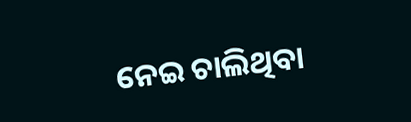ନେଇ ଚାଲିଥିବା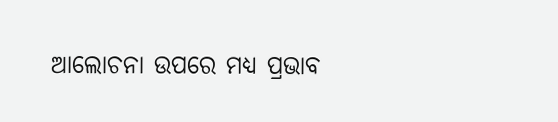ଆଲୋଚନା ଉପରେ ମଧ୍ୟ ପ୍ରଭାବ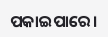ପକାଇପାରେ।